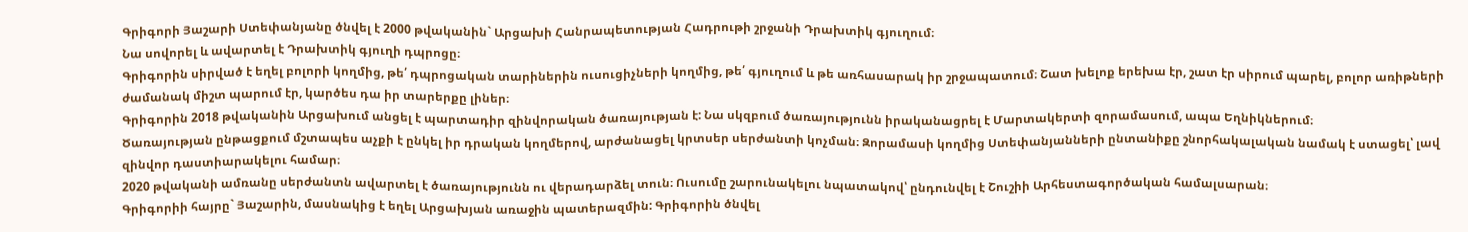Գրիգորի Յաշարի Ստեփանյանը ծնվել է 2000 թվականին` Արցախի Հանրապետության Հադրութի շրջանի Դրախտիկ գյուղում։
Նա սովորել և ավարտել է Դրախտիկ գյուղի դպրոցը։
Գրիգորին սիրված է եղել բոլորի կողմից, թե՛ դպրոցական տարիներին ուսուցիչների կողմից, թե՛ գյուղում և թե առհասարակ իր շրջապատում։ Շատ խելոք երեխա էր, շատ էր սիրում պարել, բոլոր առիթների ժամանակ միշտ պարում էր, կարծես դա իր տարերքը լիներ։
Գրիգորին 2018 թվականին Արցախում անցել է պարտադիր զինվորական ծառայության է: Նա սկզբում ծառայությունն իրականացրել է Մարտակերտի զորամասում, ապա Եղնիկներում։
Ծառայության ընթացքում մշտապես աչքի է ընկել իր դրական կողմերով, արժանացել կրտսեր սերժանտի կոչման։ Զորամասի կողմից Ստեփանյանների ընտանիքը շնորհակալական նամակ է ստացել՝ լավ զինվոր դաստիարակելու համար։
2020 թվականի ամռանը սերժանտն ավարտել է ծառայությունն ու վերադարձել տուն։ Ուսումը շարունակելու նպատակով՝ ընդունվել է Շուշիի Արհեստագործական համալսարան։
Գրիգորիի հայրը` Յաշարին, մասնակից է եղել Արցախյան առաջին պատերազմին: Գրիգորին ծնվել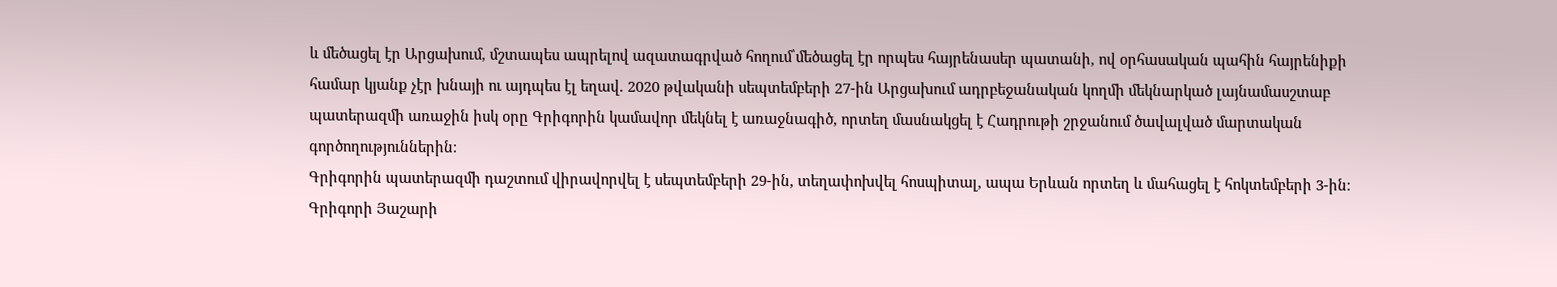և մեծացել էր Արցախում, մշտապես ապրելով ազատագրված հողում՝մեծացել էր որպես հայրենասեր պատանի, ով օրհասական պահին հայրենիքի համար կյանք չէր խնայի ու այդպես էլ եղավ. 2020 թվականի սեպտեմբերի 27-ին Արցախում ադրբեջանական կողմի մեկնարկած լայնամասշտաբ պատերազմի առաջին իսկ օրը Գրիգորին կամավոր մեկնել է առաջնագիծ, որտեղ մասնակցել է Հադրութի շրջանում ծավալված մարտական գործողություններին։
Գրիգորին պատերազմի դաշտում վիրավորվել է սեպտեմբերի 29-ին, տեղափոխվել հոսպիտալ, ապա Երևան որտեղ և մահացել է հոկտեմբերի 3-ին։
Գրիգորի Յաշարի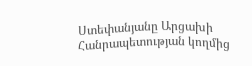Ստեփանյանը Արցախի Հանրապետության կողմից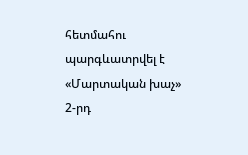հետմահու պարգևատրվել է «Մարտական խաչ» 2-րդ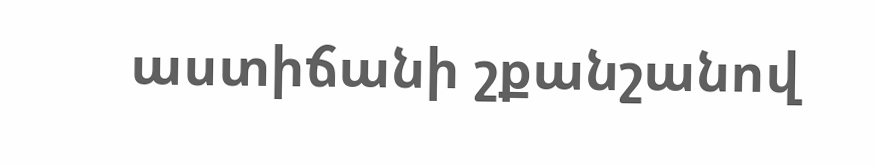աստիճանի շքանշանով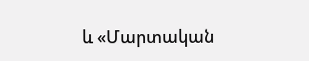և «Մարտական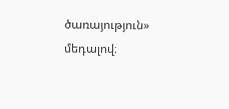ծառայություն» մեդալով։